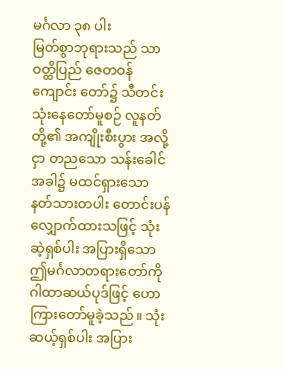မင်္ဂလာ ၃၈ ပါး
မြတ်စွာဘုရားသည် သာဝတ္ထိပြည် ဇေတဝန်ကျောင်း တော်၌ သီတင်းသုံးနေတော်မူစဉ် လူနတ်တို့၏ အကျိုးစီးပွား အလို့ငှာ တညသော သန်းခေါင်အခါ၌ မထင်ရှားသော နတ်သားတပါး တောင်းပန်လျှောက်ထားသဖြင့် သုံးဆဲ့ရှစ်ပါး အပြားရှိသော ဤမင်္ဂလာတရားတော်ကို ဂါထာဆယ်ပုဒ်ဖြင့် ဟောကြားတော်မူခဲ့သည်။ သုံးဆယ့်ရှစ်ပါး အပြား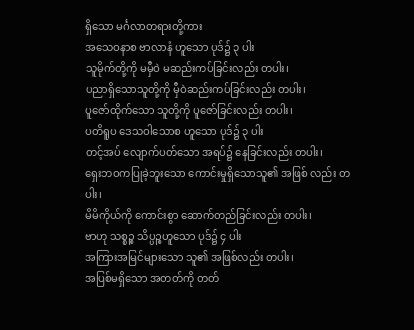ရှိသော မင်္ဂလာတရားတို့ကား
အသေဝနာစ ဗာလာနံ ဟူသော ပုဒ်၌ ၃ ပါး
သူမိုက်တို့ကို မမှီဝဲ မဆည်းကပ်ခြင်းလည်း တပါး၊
ပညာရှိသောသူတို့ကို မှီဝဲဆည်းကပ်ခြင်းလည်း တပါး၊
ပူဇော်ထိုက်သော သူတို့ကို ပူဇော်ခြင်းလည်း တပါး၊
ပတိရူပ ဒေသဝါသောစ ဟူသော ပုဒ်၌ ၃ ပါး
တင့်အပ် လျောက်ပတ်သော အရပ်၌ နေခြင်းလည်း တပါး၊
ရှေးဘဝကပြုခဲ့ဘူးသော ကောင်းမှုရှိသောသူ၏ အဖြစ် လည်း တပါး၊
မိမိကိုယ်ကို ကောင်းစွာ ဆောက်တည်ခြင်းလည်း တပါး၊
ဗာဟု သစ္စဉ္စ သိပ္ပဉ္စဟူသော ပုဒ်၌ ၄ ပါး
အကြားအမြင်များသော သူ၏ အဖြစ်လည်း တပါး၊
အပြစ်မရှိသော အတတ်ကို တတ်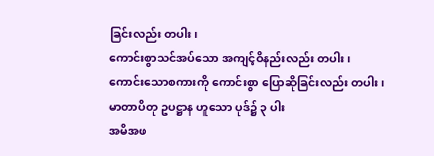ခြင်းလည်း တပါး၊
ကောင်းစွာသင်အပ်သော အကျင့်ဝိနည်းလည်း တပါး၊
ကောင်းသောစကားကို ကောင်းစွာ ပြောဆိုခြင်းလည်း တပါး၊
မာတာပိတု ဥပဋ္ဌာန ဟူသော ပုဒ်၌ ၃ ပါး
အမိအဖ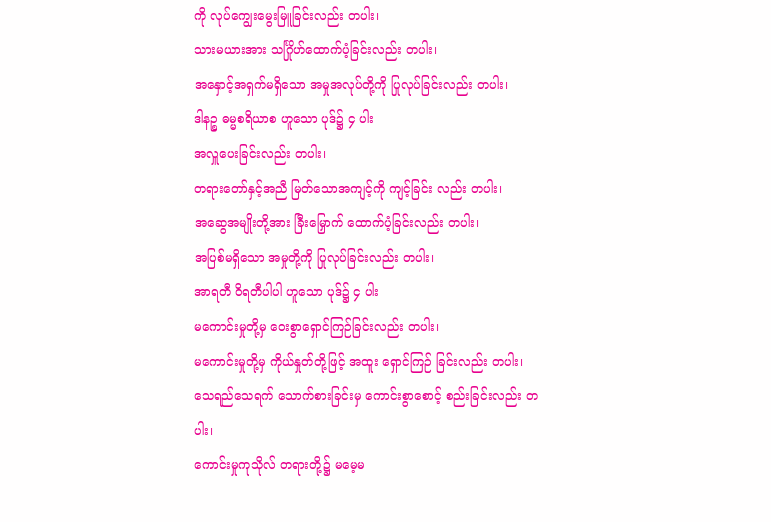ကို လုပ်ကျွေးမွေးမြူခြင်းလည်း တပါး၊
သားမယားအား သင်္ဂြိုဟ်ထောက်ပံ့ခြင်းလည်း တပါး၊
အနှောင့်အရှက်မရှိသော အမှုအလုပ်တို့ကို ပြုလုပ်ခြင်းလည်း တပါး၊
ဒါနဉ္စ ဓမ္မစရိယာစ ဟူသော ပုဒ်၌ ၄ ပါး
အလှူပေးခြင်းလည်း တပါး၊
တရားတော်နှင့်အညီ မြတ်သောအကျင့်ကို ကျင့်ခြင်း လည်း တပါး၊
အဆွေအမျိုးတို့အား ခြီးမြှောက် ထောက်ပံ့ခြင်းလည်း တပါး၊
အပြစ်မရှိသော အမှုတို့ကို ပြုလုပ်ခြင်းလည်း တပါး၊
အာရတီ ဝိရတီပါပါ ဟူသော ပုဒ်၌ ၄ ပါး
မကောင်းမှုတို့မှ ဝေးစွာရှောင်ကြဉ်ခြင်းလည်း တပါး၊
မကောင်းမှုတို့မှ ကိုယ်နှုတ်တို့ဖြင့် အထူး ရှောင်ကြဉ် ခြင်းလည်း တပါး၊
သေရည်သေရက် သောက်စားခြင်းမှ ကောင်းစွာစောင့် စည်းခြင်းလည်း တပါး၊
ကောင်းမှုကုသိုလ် တရားတို့၌ မမေ့မ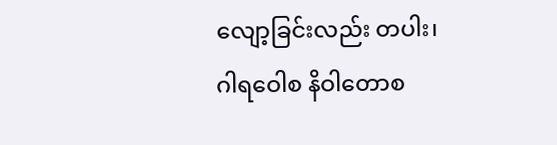လျော့ခြင်းလည်း တပါး၊
ဂါရဝေါစ နိဝါတောစ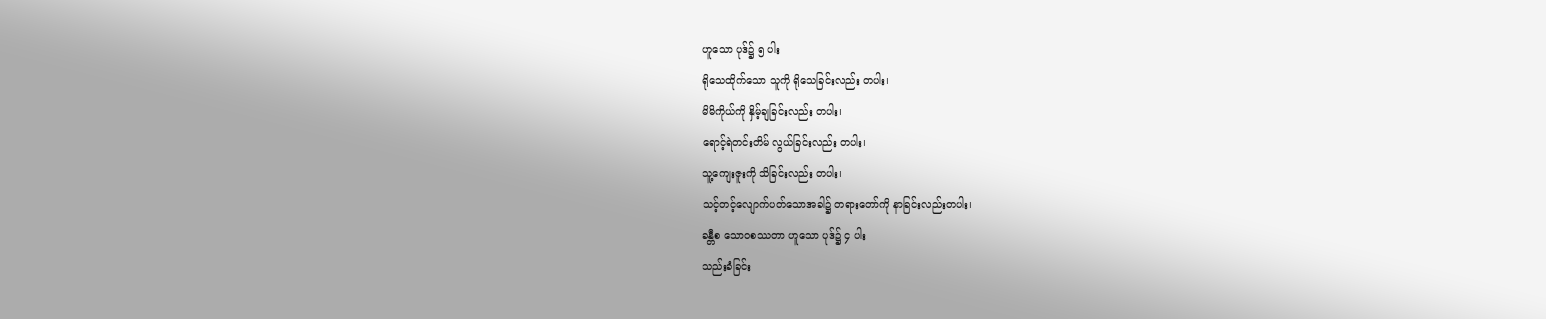ဟူသော ပုဒ်၌ ၅ ပါး
ရိုသေထိုက်သော သူကို ရိုသေခြင်းလည်း တပါး၊
မိမိကိုယ်ကို နှိမ့်ချခြင်းလည်း တပါး၊
ရောင့်ရဲတင်းတိမ် လွယ်ခြင်းလည်း တပါး၊
သူ့ကျေးဇူးကို သိခြင်းလည်း တပါး၊
သင့်တင့်လျောက်ပတ်သောအခါ၌ တရားတော်ကို နာခြင်းလည်းတပါး၊
ခန္တီစ သောဝစဿတာ ဟူသော ပုဒ်၌ ၄ ပါး
သည်းခံခြင်း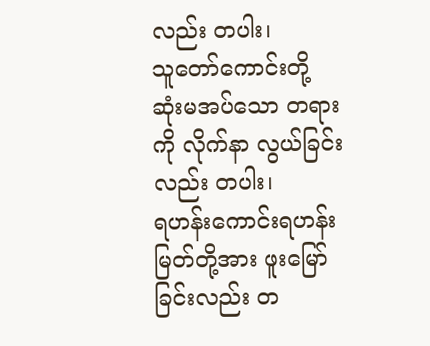လည်း တပါး၊
သူတော်ကောင်းတို့ ဆုံးမအပ်သော တရားကို လိုက်နာ လွယ်ခြင်းလည်း တပါး၊
ရဟန်းကောင်းရဟန်းမြတ်တို့အား ဖူးမြော်ခြင်းလည်း တ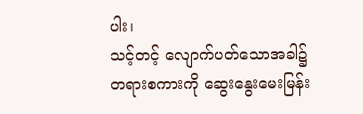ပါး၊
သင့်တင့် လျောက်ပတ်သောအခါ၌ တရားစကားကို ဆွေးနွေးမေးမြန်း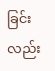ခြင်း လည်း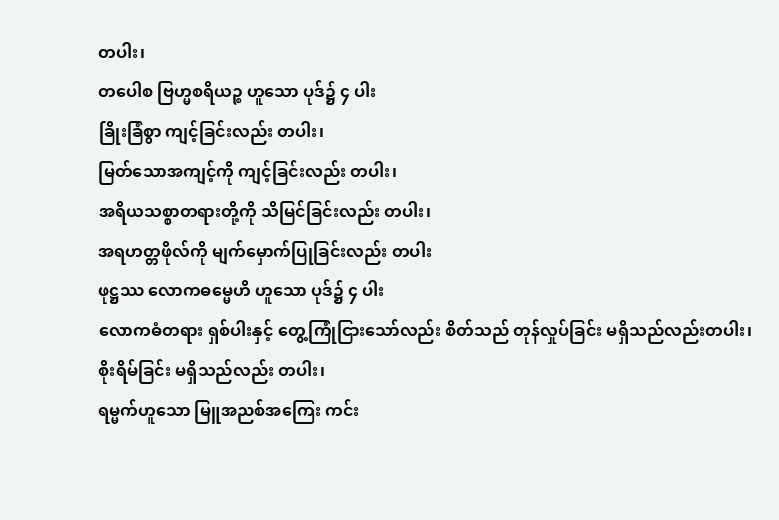တပါး၊
တပေါစ ဗြဟ္မစရိယဉ္စ ဟူသော ပုဒ်၌ ၄ ပါး
ခြိုးခြံစွာ ကျင့်ခြင်းလည်း တပါး၊
မြတ်သောအကျင့်ကို ကျင့်ခြင်းလည်း တပါး၊
အရိယသစ္စာတရားတို့ကို သိမြင်ခြင်းလည်း တပါး၊
အရဟတ္တဖိုလ်ကို မျက်မှောက်ပြုခြင်းလည်း တပါး
ဖုဋ္ဌဿ လောကဓမ္မေဟိ ဟူသော ပုဒ်၌ ၄ ပါး
လောကဓံတရား ရှစ်ပါးနှင့် တွေ့ကြုံငြားသော်လည်း စိတ်သည် တုန်လှုပ်ခြင်း မရှိသည်လည်းတပါး၊
စိုးရိမ်ခြင်း မရှိသည်လည်း တပါး၊
ရမ္မက်ဟူသော မြူအညစ်အကြေး ကင်း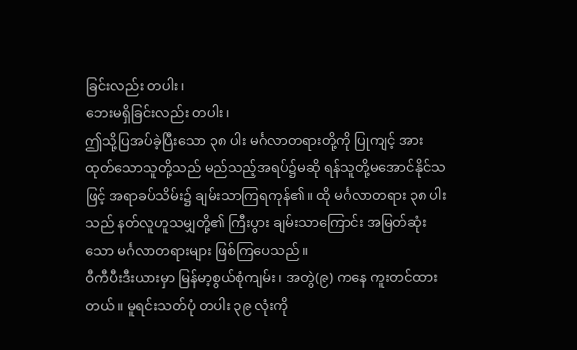ခြင်းလည်း တပါး၊
ဘေးမရှိခြင်းလည်း တပါး၊
ဤသို့ပြအပ်ခဲ့ပြီးသော ၃၈ ပါး မင်္ဂလာတရားတို့ကို ပြုကျင့် အားထုတ်သောသူတို့သည် မည်သည့်အရပ်၌မဆို ရန်သူတို့မအောင်နိုင်သဖြင့် အရာခပ်သိမ်း၌ ချမ်းသာကြရကုန်၏။ ထို မင်္ဂလာတရား ၃၈ ပါးသည် နတ်လူဟူသမျှတို့၏ ကြီးပွား ချမ်းသာကြောင်း အမြတ်ဆုံးသော မင်္ဂလာတရားများ ဖြစ်ကြပေသည်။
ဝီကီပီးဒီးယားမှာ မြန်မာ့စွယ်စုံကျမ်း၊ အတွဲ(၉) ကနေ ကူးတင်ထားတယ်။ မူရင်းသတ်ပုံ တပါး ၃၉ လုံးကို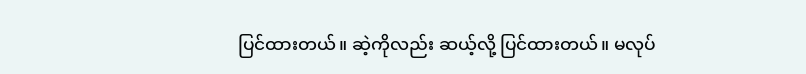ပြင်ထားတယ်။ ဆဲ့ကိုလည်း ဆယ့်လို့ ပြင်ထားတယ်။ မလုပ်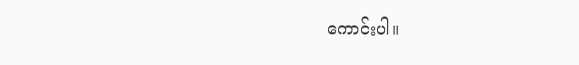ကောင်းပါ။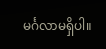မင်္ဂလာမရှိပါ။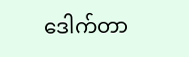ဒေါက်တာ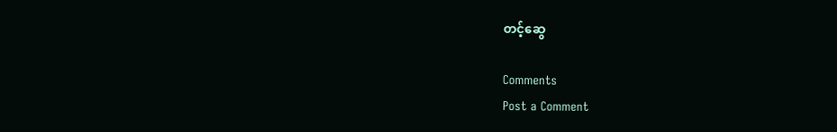တင့်ဆွေ

Comments
Post a Comment